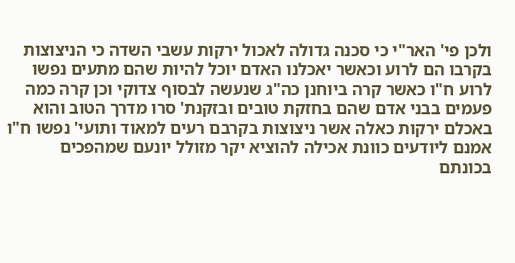ולכן פי' האר"י כי סכנה גדולה לאכול ירקות עשבי השדה כי הניצוצות בקרבו הם לרוע וכאשר יאכלנו האדם יוכל להיות שהם מתעים נפשו לרוע ח"ו כאשר קרה ביוחנן כה"ג שנעשה לבסוף צדוקי וכן קרה כמה פעמים בבני אדם שהם בחזקת טובים ובזקנת' סרו מדרך הטוב והוא באכלם ירקות כאלה אשר ניצוצות בקרבם רעים למאוד ותועי' נפשו ח"ו אמנם ליודעים כוונת אכילה להוציא יקר מזולל יונעם שמהפכים בכונתם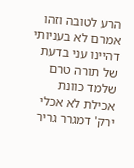הרע לטובה וזהו אמרם לא בעניותי דהיינו עני בדעת של תורה טרם שלמד כוונת אכילת לא אכלי ירק' דמגרר גריר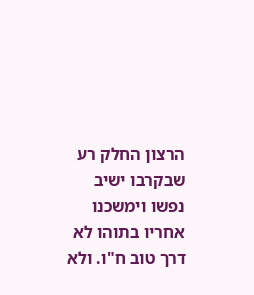הרצון החלק רע שבקרבו ישיב נפשו וימשכנו אחריו בתוהו לא דרך טוב ח"ו. ולא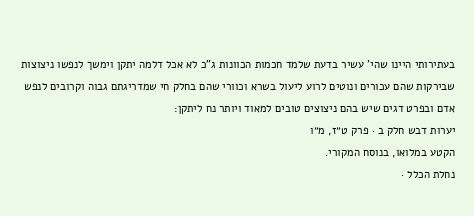בעתירותי היינו שהי' עשיר בדעת שלמד חכמות הכוונות ג"כ לא אכל דלמה יתקן וימשך לנפשו ניצוצות שבירקות שהם עכורים ונוטים לרוע ליעול בשרא וכוורי שהם בחלק חי שמדריגתם גבוה וקרובים לנפש אדם ובפרט דגים שיש בהם ניצוצים טובים למאוד ויותר נח ליתקן:
יערות דבש חלק ב · פרק ט״ז, מ״ו
הקטע במלואו, בנוסח המקורי.
נחלת הכלל ·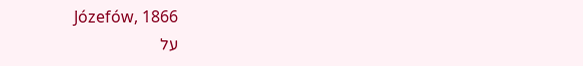Józefów, 1866
על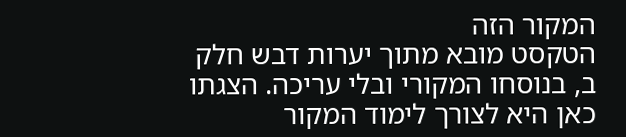המקור הזה
הטקסט מובא מתוך יערות דבש חלק ב, בנוסחו המקורי ובלי עריכה. הצגתו כאן היא לצורך לימוד המקור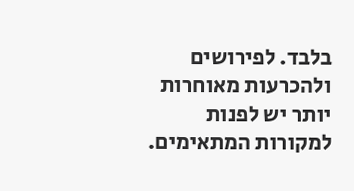בלבד. לפירושים ולהכרעות מאוחרות יותר יש לפנות למקורות המתאימים.